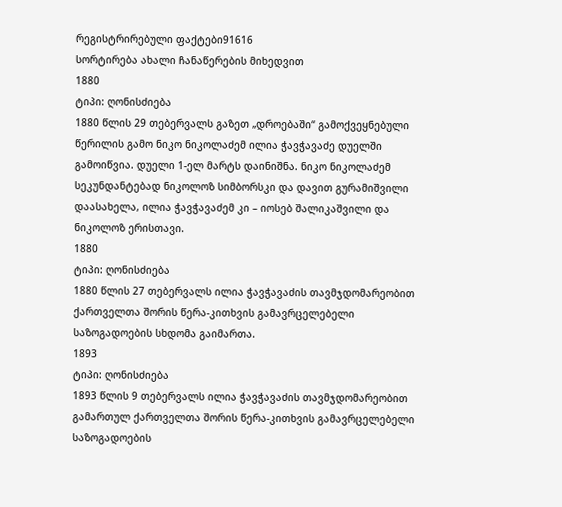რეგისტრირებული ფაქტები91616
სორტირება ახალი ჩანაწერების მიხედვით
1880
ტიპი: ღონისძიება
1880 წლის 29 თებერვალს გაზეთ „დროებაში“ გამოქვეყნებული წერილის გამო ნიკო ნიკოლაძემ ილია ჭავჭავაძე დუელში გამოიწვია. დუელი 1-ელ მარტს დაინიშნა. ნიკო ნიკოლაძემ სეკუნდანტებად ნიკოლოზ სიმბორსკი და დავით გურამიშვილი დაასახელა, ილია ჭავჭავაძემ კი – იოსებ შალიკაშვილი და ნიკოლოზ ერისთავი.
1880
ტიპი: ღონისძიება
1880 წლის 27 თებერვალს ილია ჭავჭავაძის თავმჯდომარეობით ქართველთა შორის წერა-კითხვის გამავრცელებელი საზოგადოების სხდომა გაიმართა.
1893
ტიპი: ღონისძიება
1893 წლის 9 თებერვალს ილია ჭავჭავაძის თავმჯდომარეობით გამართულ ქართველთა შორის წერა-კითხვის გამავრცელებელი საზოგადოების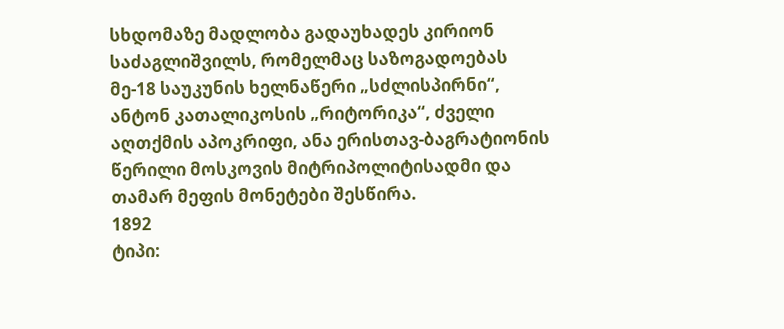სხდომაზე მადლობა გადაუხადეს კირიონ საძაგლიშვილს, რომელმაც საზოგადოებას მე-18 საუკუნის ხელნაწერი „სძლისპირნი“, ანტონ კათალიკოსის „რიტორიკა“, ძველი აღთქმის აპოკრიფი, ანა ერისთავ-ბაგრატიონის წერილი მოსკოვის მიტრიპოლიტისადმი და თამარ მეფის მონეტები შესწირა.
1892
ტიპი: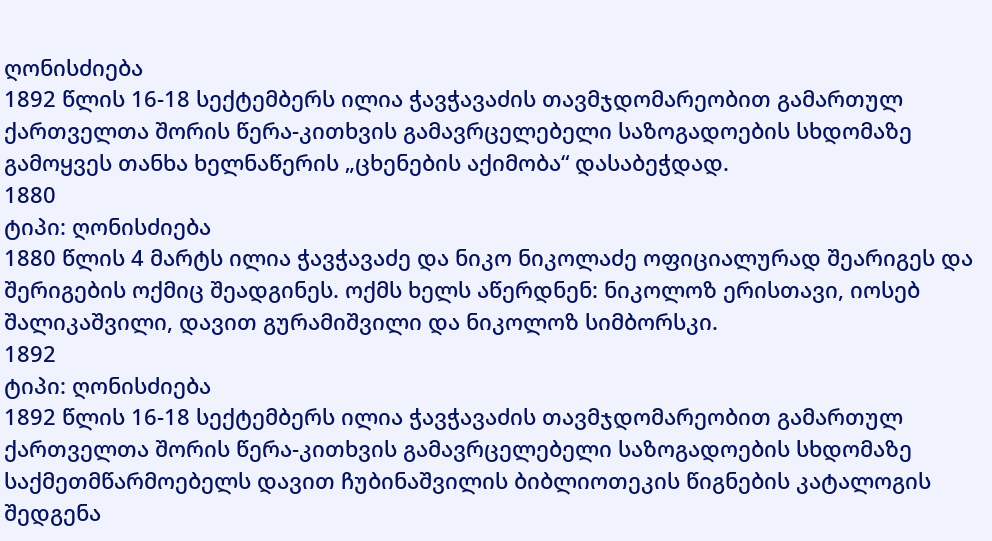ღონისძიება
1892 წლის 16-18 სექტემბერს ილია ჭავჭავაძის თავმჯდომარეობით გამართულ ქართველთა შორის წერა-კითხვის გამავრცელებელი საზოგადოების სხდომაზე გამოყვეს თანხა ხელნაწერის „ცხენების აქიმობა“ დასაბეჭდად.
1880
ტიპი: ღონისძიება
1880 წლის 4 მარტს ილია ჭავჭავაძე და ნიკო ნიკოლაძე ოფიციალურად შეარიგეს და შერიგების ოქმიც შეადგინეს. ოქმს ხელს აწერდნენ: ნიკოლოზ ერისთავი, იოსებ შალიკაშვილი, დავით გურამიშვილი და ნიკოლოზ სიმბორსკი.
1892
ტიპი: ღონისძიება
1892 წლის 16-18 სექტემბერს ილია ჭავჭავაძის თავმჯდომარეობით გამართულ ქართველთა შორის წერა-კითხვის გამავრცელებელი საზოგადოების სხდომაზე საქმეთმწარმოებელს დავით ჩუბინაშვილის ბიბლიოთეკის წიგნების კატალოგის შედგენა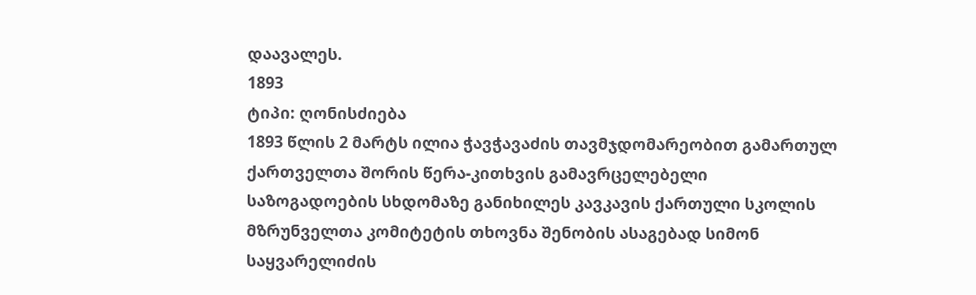დაავალეს.
1893
ტიპი: ღონისძიება
1893 წლის 2 მარტს ილია ჭავჭავაძის თავმჯდომარეობით გამართულ ქართველთა შორის წერა-კითხვის გამავრცელებელი საზოგადოების სხდომაზე განიხილეს კავკავის ქართული სკოლის მზრუნველთა კომიტეტის თხოვნა შენობის ასაგებად სიმონ საყვარელიძის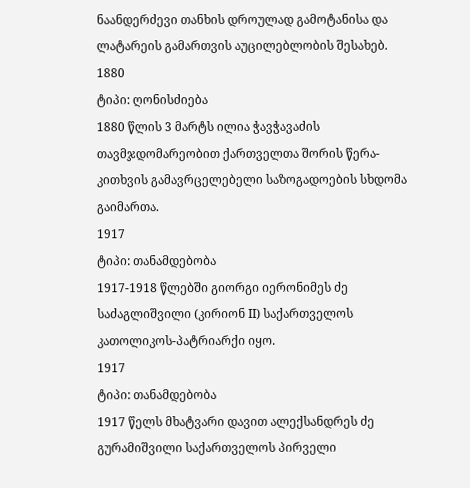ნაანდერძევი თანხის დროულად გამოტანისა და ლატარეის გამართვის აუცილებლობის შესახებ.
1880
ტიპი: ღონისძიება
1880 წლის 3 მარტს ილია ჭავჭავაძის თავმჯდომარეობით ქართველთა შორის წერა-კითხვის გამავრცელებელი საზოგადოების სხდომა გაიმართა.
1917
ტიპი: თანამდებობა
1917-1918 წლებში გიორგი იერონიმეს ძე საძაგლიშვილი (კირიონ II) საქართველოს კათოლიკოს-პატრიარქი იყო.
1917
ტიპი: თანამდებობა
1917 წელს მხატვარი დავით ალექსანდრეს ძე გურამიშვილი საქართველოს პირველი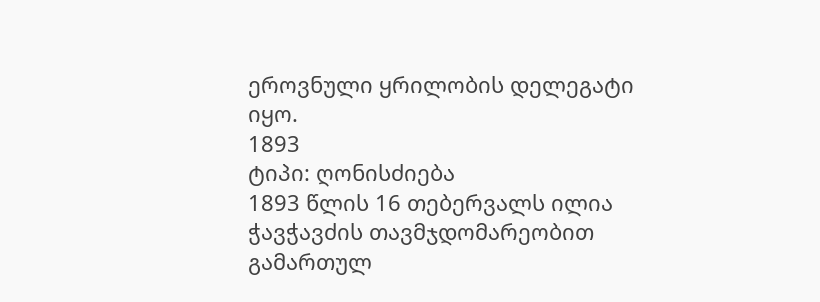ეროვნული ყრილობის დელეგატი იყო.
1893
ტიპი: ღონისძიება
1893 წლის 16 თებერვალს ილია ჭავჭავძის თავმჯდომარეობით გამართულ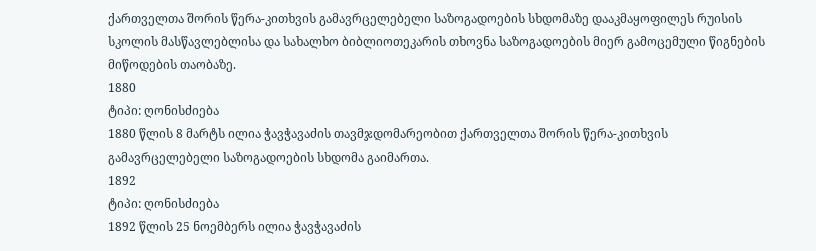ქართველთა შორის წერა-კითხვის გამავრცელებელი საზოგადოების სხდომაზე დააკმაყოფილეს რუისის სკოლის მასწავლებლისა და სახალხო ბიბლიოთეკარის თხოვნა საზოგადოების მიერ გამოცემული წიგნების მიწოდების თაობაზე.
1880
ტიპი: ღონისძიება
1880 წლის 8 მარტს ილია ჭავჭავაძის თავმჯდომარეობით ქართველთა შორის წერა-კითხვის გამავრცელებელი საზოგადოების სხდომა გაიმართა.
1892
ტიპი: ღონისძიება
1892 წლის 25 ნოემბერს ილია ჭავჭავაძის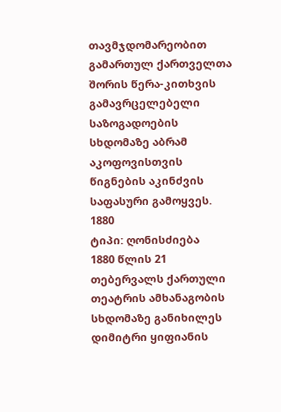თავმჯდომარეობით გამართულ ქართველთა შორის წერა-კითხვის გამავრცელებელი საზოგადოების სხდომაზე აბრამ აკოფოვისთვის წიგნების აკინძვის საფასური გამოყვეს.
1880
ტიპი: ღონისძიება
1880 წლის 21 თებერვალს ქართული თეატრის ამხანაგობის სხდომაზე განიხილეს დიმიტრი ყიფიანის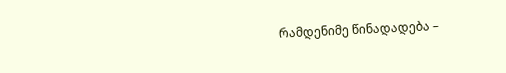რამდენიმე წინადადება –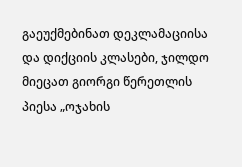გაეუქმებინათ დეკლამაციისა და დიქციის კლასები, ჯილდო მიეცათ გიორგი წერეთლის პიესა „ოჯახის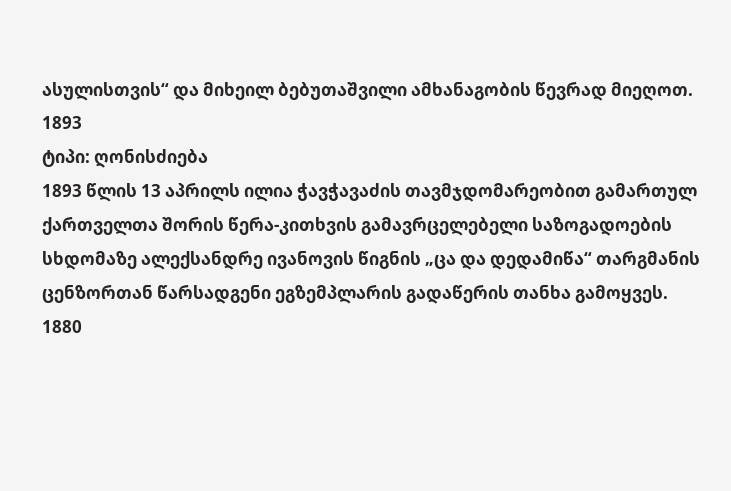ასულისთვის“ და მიხეილ ბებუთაშვილი ამხანაგობის წევრად მიეღოთ.
1893
ტიპი: ღონისძიება
1893 წლის 13 აპრილს ილია ჭავჭავაძის თავმჯდომარეობით გამართულ ქართველთა შორის წერა-კითხვის გამავრცელებელი საზოგადოების სხდომაზე ალექსანდრე ივანოვის წიგნის „ცა და დედამიწა“ თარგმანის ცენზორთან წარსადგენი ეგზემპლარის გადაწერის თანხა გამოყვეს.
1880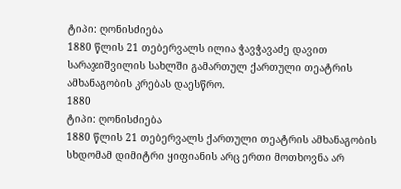ტიპი: ღონისძიება
1880 წლის 21 თებერვალს ილია ჭავჭავაძე დავით სარაჯიშვილის სახლში გამართულ ქართული თეატრის ამხანაგობის კრებას დაესწრო.
1880
ტიპი: ღონისძიება
1880 წლის 21 თებერვალს ქართული თეატრის ამხანაგობის სხდომამ დიმიტრი ყიფიანის არც ერთი მოთხოვნა არ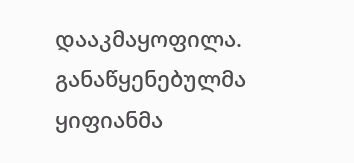დააკმაყოფილა. განაწყენებულმა ყიფიანმა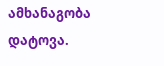ამხანაგობა დატოვა.